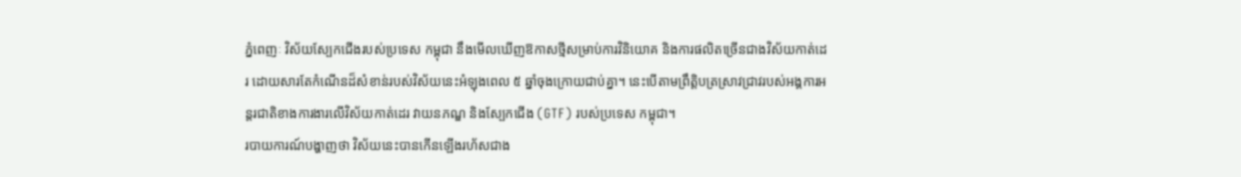ភ្នំពេញៈ វិស័យស្បែកជើងរបស់ប្រទេស កម្ពុជា នឹងមើលឃើញឱកាសថ្មីសម្រាប់ការវិនិយោគ និងការផលិតច្រើនជាងវិស័យកាត់ដេរ ដោយសារតែកំណើនដ៏សំខាន់របស់វិស័យនេះអំឡុងពេល ៥ ឆ្នាំចុងក្រោយជាប់គ្នា។ នេះបើតាមព្រឹតិ្តបត្រស្រាវជ្រាវរបស់អង្គការអន្តរជាតិខាងការងារលើវិស័យកាត់ដេរ វាយនភណ្ឌ និងស្បែកជើង (GTF) របស់ប្រទេស កម្ពុជា។
របាយការណ៍បង្ហាញថា វិស័យនេះបានកើនឡើងរហ័សជាង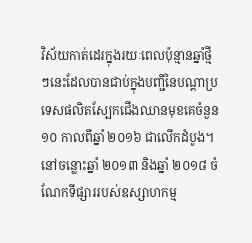វិស័យកាត់ដេរក្នុងរយៈពេលប៉ុន្មានឆ្នាំថ្មីៗនេះដែលបានជាប់ក្នុងបញ្ជីនៃបណ្ដាប្រទេសផលិតស្បែកជើងឈានមុខគេចំនួន ១០ កាលពីឆ្នាំ ២០១៦ ជាលើកដំបូង។
នៅចន្លោះឆ្នាំ ២០១៣ និងឆ្នាំ ២០១៨ ចំណែកទីផ្សាររបស់ឧស្សាហកម្ម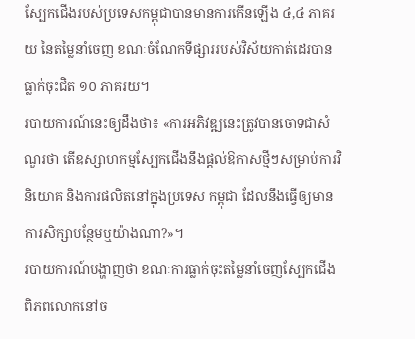ស្បែកជើងរបស់ប្រទេសកម្ពុជាបានមានការកើនឡើង ៤,៤ ភាគរយ នៃតម្លៃនាំចេញ ខណៈចំណែកទីផ្សាររបស់វិស័យកាត់ដេរបានធ្លាក់ចុះជិត ១០ ភាគរយ។
របាយការណ៍នេះឲ្យដឹងថា៖ «ការអភិវឌ្ឍនេះត្រូវបានចោទជាសំណួរថា តើឧស្សាហកម្មស្បែកជើងនឹងផ្ដល់ឱកាសថ្មីៗសម្រាប់ការវិនិយោគ និងការផលិតនៅក្នុងប្រទេស កម្ពុជា ដែលនឹងធ្វើឲ្យមានការសិក្សាបន្ថែមឬយ៉ាងណា?»។
របាយការណ៍បង្ហាញថា ខណៈការធ្លាក់ចុះតម្លៃនាំចេញស្បែកជើងពិភពលោកនៅច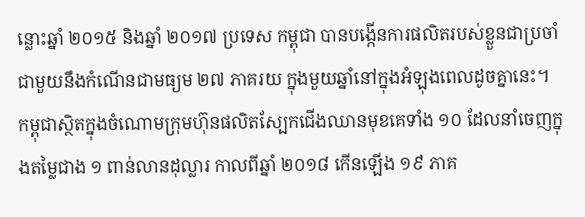ន្លោះឆ្នាំ ២០១៥ និងឆ្នាំ ២០១៧ ប្រទេស កម្ពុជា បានបង្កើនការផលិតរបស់ខ្លួនជាប្រចាំជាមួយនឹងកំណើនជាមធ្យម ២៧ ភាគរយ ក្នុងមួយឆ្នាំនៅក្នុងអំឡុងពេលដូចគ្នានេះ។
កម្ពុជាស្ថិតក្នុងចំណោមក្រុមហ៊ុនផលិតស្បែកជើងឈានមុខគេទាំង ១០ ដែលនាំចេញក្នុងតម្លៃជាង ១ ពាន់លានដុល្លារ កាលពីឆ្នាំ ២០១៨ កើនឡើង ១៩ ភាគ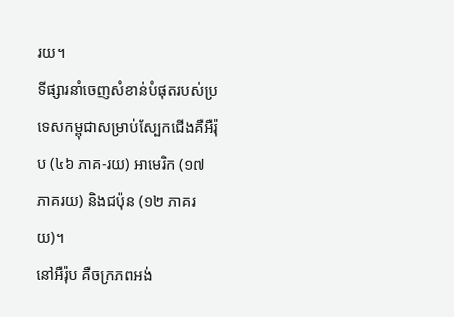រយ។
ទីផ្សារនាំចេញសំខាន់បំផុតរបស់ប្រទេសកម្ពុជាសម្រាប់ស្បែកជើងគឺអឺរ៉ុប (៤៦ ភាគ-រយ) អាមេរិក (១៧ ភាគរយ) និងជប៉ុន (១២ ភាគរយ)។
នៅអឺរ៉ុប គឺចក្រភពអង់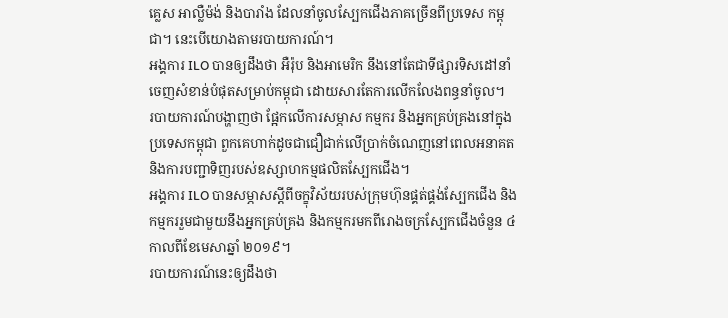គ្លេស អាល្លឺម៉ង់ និងបារាំង ដែលនាំចូលស្បែកជើងភាគច្រើនពីប្រទេស កម្ពុជា។ នេះបើយោងតាមរបាយការណ៍។
អង្គការ ILO បានឲ្យដឹងថា អឺរ៉ុប និងអាមេរិក នឹងនៅតែជាទីផ្សារទិសដៅនាំចេញសំខាន់បំផុតសម្រាប់កម្ពុជា ដោយសារតែការលើកលែងពន្ធនាំចូល។
របាយការណ៍បង្ហាញថា ផ្អែកលើការសម្ភាស កម្មករ និងអ្នកគ្រប់គ្រងនៅក្នុងប្រទេសកម្ពុជា ពួកគេហាក់ដូចជាជឿជាក់លើប្រាក់ចំណេញនៅពេលអនាគត និងការបញ្ជាទិញរបស់ឧស្សាហកម្មផលិតស្បែកជើង។
អង្គការ ILO បានសម្ភាសស្ដីពីចក្ខុវិស័យរបស់ក្រុមហ៊ុនផ្គត់ផ្គង់ស្បែកជើង និងកម្មកររួមជាមួយនឹងអ្នកគ្រប់គ្រង និងកម្មករមកពីរោងចក្រស្បែកជើងចំនួន ៤ កាលពីខែមេសាឆ្នាំ ២០១៩។
របាយការណ៍នេះឲ្យដឹងថា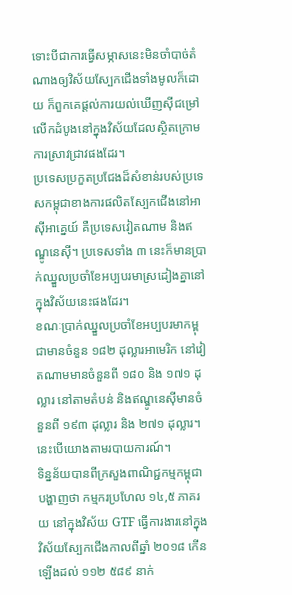ទោះបីជាការធ្វើសម្ភាសនេះមិនចាំបាច់តំណាងឲ្យវិស័យស្បែកជើងទាំងមូលក៏ដោយ ក៏ពួកគេផ្ដល់ការយល់ឃើញស៊ីជម្រៅលើកដំបូងនៅក្នុងវិស័យដែលស្ថិតក្រោមការស្រាវជ្រាវផងដែរ។
ប្រទេសប្រកួតប្រជែងដ៏សំខាន់របស់ប្រទេសកម្ពុជាខាងការផលិតស្បែកជើងនៅអាស៊ីអាគ្នេយ៍ គឺប្រទេសវៀតណាម និងឥណ្ឌូនេស៊ី។ ប្រទេសទាំង ៣ នេះក៏មានប្រាក់ឈ្នួលប្រចាំខែអប្បបរមាស្រដៀងគ្នានៅក្នុងវិស័យនេះផងដែរ។
ខណៈប្រាក់ឈ្នួលប្រចាំខែអប្បបរមាកម្ពុជាមានចំនួន ១៨២ ដុល្លារអាមេរិក នៅវៀតណាមមានចំនួនពី ១៨០ និង ១៧១ ដុល្លារ នៅតាមតំបន់ និងឥណ្ឌូនេស៊ីមានចំនួនពី ១៩៣ ដុល្លារ និង ២៧១ ដុល្លារ។ នេះបើយោងតាមរបាយការណ៍។
ទិន្នន័យបានពីក្រសួងពាណិជ្ជកម្មកម្ពុជាបង្ហាញថា កម្មករប្រហែល ១៤,៥ ភាគរយ នៅក្នុងវិស័យ GTF ធ្វើការងារនៅក្នុងវិស័យស្បែកជើងកាលពីឆ្នាំ ២០១៨ កើនឡើងដល់ ១១២ ៥៨៩ នាក់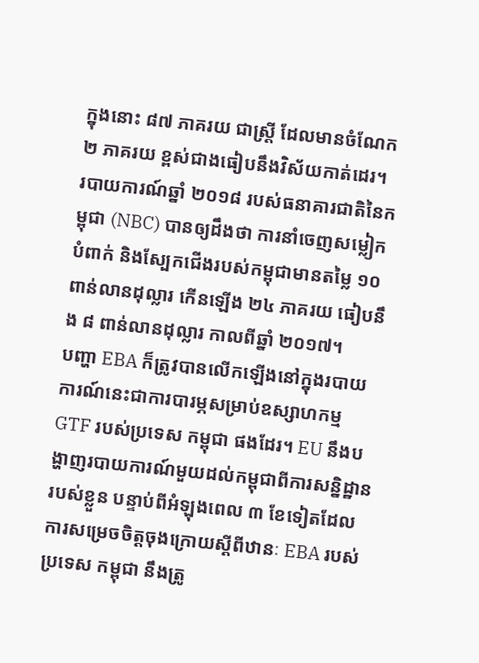ក្នុងនោះ ៨៧ ភាគរយ ជាស្ដ្រី ដែលមានចំណែក ២ ភាគរយ ខ្ពស់ជាងធៀបនឹងវិស័យកាត់ដេរ។
របាយការណ៍ឆ្នាំ ២០១៨ របស់ធនាគារជាតិនៃកម្ពុជា (NBC) បានឲ្យដឹងថា ការនាំចេញសម្លៀកបំពាក់ និងស្បែកជើងរបស់កម្ពុជាមានតម្លៃ ១០ ពាន់លានដុល្លារ កើនឡើង ២៤ ភាគរយ ធៀបនឹង ៨ ពាន់លានដុល្លារ កាលពីឆ្នាំ ២០១៧។
បញ្ហា EBA ក៏ត្រូវបានលើកឡើងនៅក្នុងរបាយការណ៍នេះជាការបារម្ភសម្រាប់ឧស្សាហកម្ម GTF របស់ប្រទេស កម្ពុជា ផងដែរ។ EU នឹងបង្ហាញរបាយការណ៍មួយដល់កម្ពុជាពីការសន្និដ្ឋានរបស់ខ្លួន បន្ទាប់ពីអំឡុងពេល ៣ ខែទៀតដែលការសម្រេចចិត្តចុងក្រោយស្ដីពីឋានៈ EBA របស់ប្រទេស កម្ពុជា នឹងត្រូ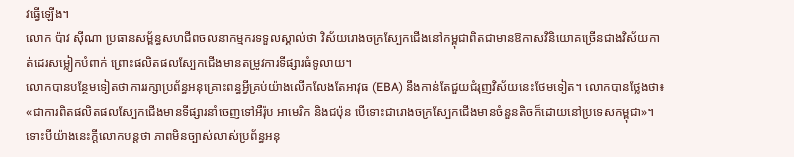វធ្វើឡើង។
លោក ប៉ាវ ស៊ីណា ប្រធានសម្ព័ន្ធសហជីពចលនាកម្មករទទួលស្គាល់ថា វិស័យរោងចក្រស្បែកជើងនៅកម្ពុជាពិតជាមានឱកាសវិនិយោគច្រើនជាងវិស័យកាត់ដេរសម្លៀកបំពាក់ ព្រោះផលិតផលស្បែកជើងមានតម្រូវការទីផ្សារធំទូលាយ។
លោកបានបន្ថែមទៀតថាការរក្សាប្រព័ន្ធអនុគ្រោះពន្ធអ្វីគ្រប់យ៉ាងលើកលែងតែអាវុធ (EBA) នឹងកាន់តែជួយជំរុញវិស័យនេះថែមទៀត។ លោកបានថ្លែងថា៖ «ជាការពិតផលិតផលស្បែកជើងមានទីផ្សារនាំចេញទៅអឺរ៉ុប អាមេរិក និងជប៉ុន បើទោះជារោងចក្រស្បែកជើងមានចំនួនតិចក៏ដោយនៅប្រទេសកម្ពុជា»។
ទោះបីយ៉ាងនេះក្តីលោកបន្តថា ភាពមិនច្បាស់លាស់ប្រព័ន្ធអនុ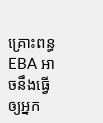គ្រោះពន្ធ EBA អាចនឹងធ្វើឲ្យអ្នក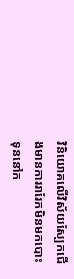វិនិយោគលើវិស័យស្បែកជើងមានការរារែកមិនមកបោះទុននៅក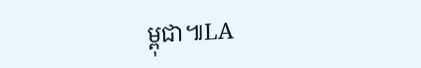ម្ពុជា៕LA